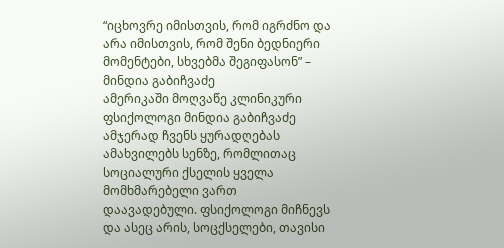“იცხოვრე იმისთვის, რომ იგრძნო და არა იმისთვის, რომ შენი ბედნიერი მომენტები, სხვებმა შეგიფასონ” – მინდია გაბიჩვაძე
ამერიკაში მოღვაწე კლინიკური ფსიქოლოგი მინდია გაბიჩვაძე ამჯერად ჩვენს ყურადღებას ამახვილებს სენზე, რომლითაც სოციალური ქსელის ყველა მომხმარებელი ვართ დაავადებული. ფსიქოლოგი მიჩნევს და ასეც არის, სოცქსელები, თავისი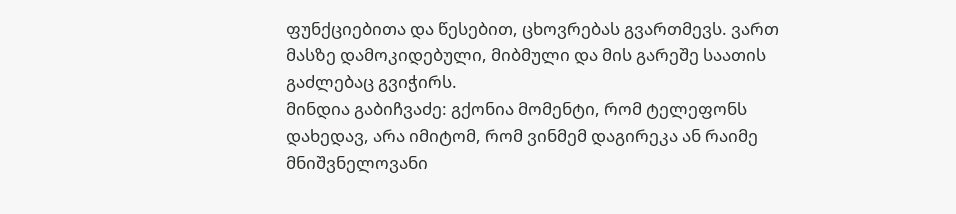ფუნქციებითა და წესებით, ცხოვრებას გვართმევს. ვართ მასზე დამოკიდებული, მიბმული და მის გარეშე საათის გაძლებაც გვიჭირს.
მინდია გაბიჩვაძე: გქონია მომენტი, რომ ტელეფონს დახედავ, არა იმიტომ, რომ ვინმემ დაგირეკა ან რაიმე მნიშვნელოვანი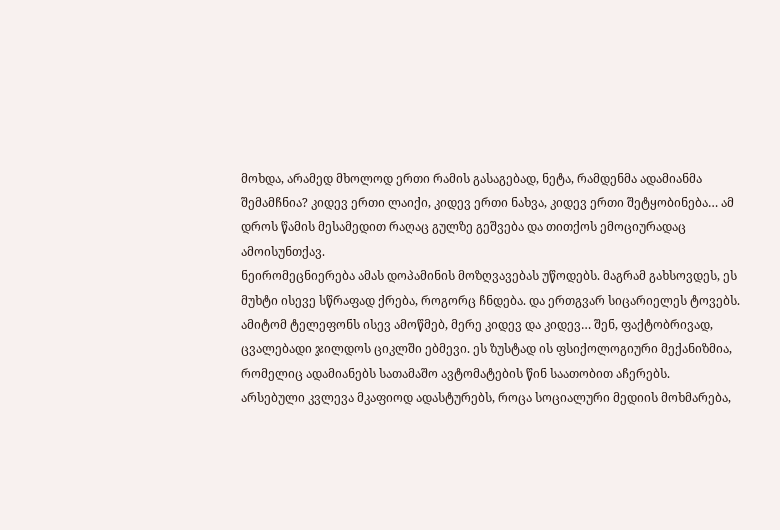მოხდა, არამედ მხოლოდ ერთი რამის გასაგებად, ნეტა, რამდენმა ადამიანმა შემამჩნია? კიდევ ერთი ლაიქი, კიდევ ერთი ნახვა, კიდევ ერთი შეტყობინება… ამ დროს წამის მესამედით რაღაც გულზე გეშვება და თითქოს ემოციურადაც ამოისუნთქავ.
ნეირომეცნიერება ამას დოპამინის მოზღვავებას უწოდებს. მაგრამ გახსოვდეს, ეს მუხტი ისევე სწრაფად ქრება, როგორც ჩნდება. და ერთგვარ სიცარიელეს ტოვებს. ამიტომ ტელეფონს ისევ ამოწმებ, მერე კიდევ და კიდევ… შენ, ფაქტობრივად, ცვალებადი ჯილდოს ციკლში ებმევი. ეს ზუსტად ის ფსიქოლოგიური მექანიზმია, რომელიც ადამიანებს სათამაშო ავტომატების წინ საათობით აჩერებს.
არსებული კვლევა მკაფიოდ ადასტურებს, როცა სოციალური მედიის მოხმარება,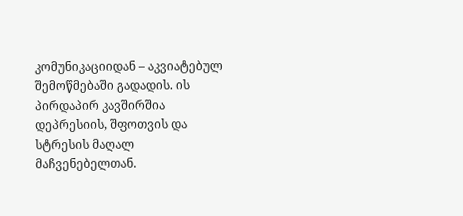კომუნიკაციიდან – აკვიატებულ შემოწმებაში გადადის. ის პირდაპირ კავშირშია დეპრესიის, შფოთვის და სტრესის მაღალ მაჩვენებელთან.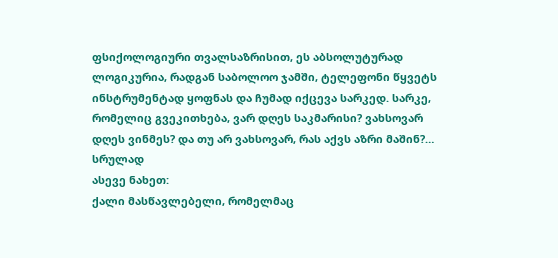ფსიქოლოგიური თვალსაზრისით, ეს აბსოლუტურად ლოგიკურია, რადგან საბოლოო ჯამში, ტელეფონი წყვეტს ინსტრუმენტად ყოფნას და ჩუმად იქცევა სარკედ. სარკე, რომელიც გვეკითხება, ვარ დღეს საკმარისი? ვახსოვარ დღეს ვინმეს? და თუ არ ვახსოვარ, რას აქვს აზრი მაშინ?… სრულად
ასევე ნახეთ:
ქალი მასწავლებელი, რომელმაც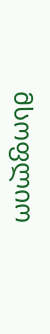მსოფლიო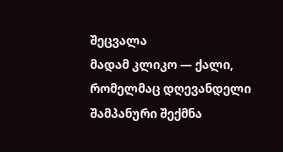შეცვალა
მადამ კლიკო — ქალი, რომელმაც დღევანდელი შამპანური შექმნა